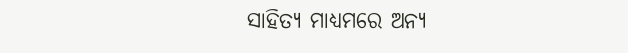ସାହିତ୍ୟ ମାଧ୍ୟମରେ ଅନ୍ୟ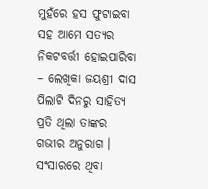ମୁହଁରେ ହସ ଫୁଟାଇବା ସହ ଆମେ ସତ୍ୟର ନିକଟବର୍ତ୍ତୀ ହୋଇପାରିବା – ଲେଖିକା ଜୟଶ୍ରୀ ଦାସ
ପିଲାଟି ଦିନରୁ ସାହିତ୍ୟ ପ୍ରତି ଥିଲା ତାଙ୍କର ଗଭୀର ଅନୁରାଗ । ସଂସାରରେ ଥିବା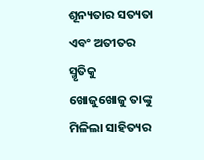ଶୂନ୍ୟତାର ସତ୍ୟତା ଏବଂ ଅତୀତର ସ୍ମୃତିକୁ ଖୋଜୁଖୋଜୁ ତାଙ୍କୁ ମିଳିଲା ସାହିତ୍ୟର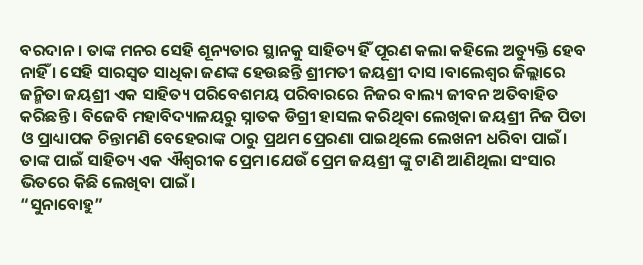ବରଦାନ। ତାଙ୍କ ମନର ସେହି ଶୂନ୍ୟତାର ସ୍ଥାନକୁ ସାହିତ୍ୟ ହିଁ ପୂରଣ କଲା କହିଲେ ଅତ୍ୟୁକ୍ତି ହେବ ନାହିଁ । ସେହି ସାରସ୍ୱତ ସାଧିକା ଜଣଙ୍କ ହେଉଛନ୍ତି ଶ୍ରୀମତୀ ଜୟଶ୍ରୀ ଦାସ ।ବାଲେଶ୍ବର ଜିଲ୍ଲାରେ ଜନ୍ମିତା ଜୟଶ୍ରୀ ଏକ ସାହିତ୍ୟ ପରିବେଶମୟ ପରିବାରରେ ନିଜର ବାଲ୍ୟ ଜୀବନ ଅତିବାହିତ କରିଛନ୍ତି । ବିଜେବି ମହାବିଦ୍ୟାଳୟରୁ ସ୍ନାତକ ଡିଗ୍ରୀ ହାସଲ କରିଥିବା ଲେଖିକା ଜୟଶ୍ରୀ ନିଜ ପିତା ଓ ପ୍ରାଧ୍ୟାପକ ଚିନ୍ତାମଣି ବେହେରାଙ୍କ ଠାରୁ ପ୍ରଥମ ପ୍ରେରଣା ପାଇଥିଲେ ଲେଖନୀ ଧରିବା ପାଇଁ। ତାଙ୍କ ପାଇଁ ସାହିତ୍ୟ ଏକ ଐଶ୍ୱରୀକ ପ୍ରେମ।ଯେଉଁ ପ୍ରେମ ଜୟଶ୍ରୀ ଙ୍କୁ ଟାଣି ଆଣିଥିଲା ସଂସାର ଭିତରେ କିଛି ଲେଖିବା ପାଇଁ।
“ସୁନାବୋହୁ”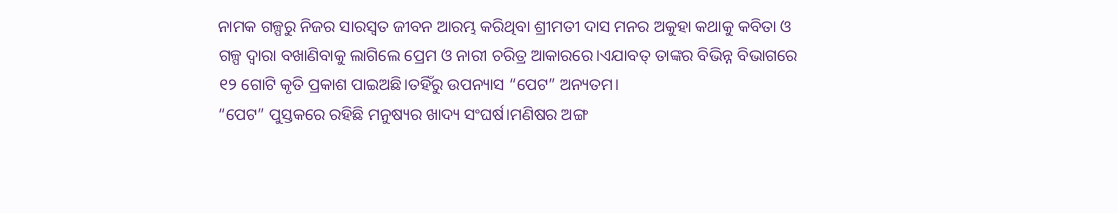ନାମକ ଗଳ୍ପରୁ ନିଜର ସାରସ୍ୱତ ଜୀବନ ଆରମ୍ଭ କରିଥିବା ଶ୍ରୀମତୀ ଦାସ ମନର ଅକୁହା କଥାକୁ କବିତା ଓ ଗଳ୍ପ ଦ୍ୱାରା ବଖାଣିବାକୁ ଲାଗିଲେ ପ୍ରେମ ଓ ନାରୀ ଚରିତ୍ର ଆକାରରେ।ଏଯାବତ୍ ତାଙ୍କର ବିଭିନ୍ନ ବିଭାଗରେ ୧୨ ଗୋଟି କୃତି ପ୍ରକାଶ ପାଇଅଛି।ତହିଁରୁ ଉପନ୍ୟାସ “ପେଟ” ଅନ୍ୟତମ।
“ପେଟ” ପୁସ୍ତକରେ ରହିଛି ମନୁଷ୍ୟର ଖାଦ୍ୟ ସଂଘର୍ଷ।ମଣିଷର ଅଙ୍ଗ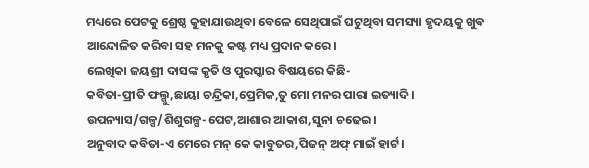ମଧ୍ୟରେ ପେଟକୁ ଶ୍ରେଷ୍ଠ କୁହାଯାଉଥିବା ବେଳେ ସେଥିପାଇଁ ଘଟୁଥିବା ସମସ୍ୟା ହୃଦୟକୁ ଖୁଵ ଆନ୍ଦୋଳିତ କରିବା ସହ ମନକୁ କଷ୍ଟ ମଧ୍ୟ ପ୍ରଦାନ କରେ।
ଲେଖିକା ଜୟଶ୍ରୀ ଦାସଙ୍କ କୃତି ଓ ପୁରସ୍କାର ବିଷୟରେ କିଛି-
କବିତା-ପ୍ରୀତି ଫଲ୍ଗୁ,ଛାୟା ଚନ୍ଦ୍ରିକା,ପ୍ରେମିକ,ତୁ ମୋ ମନର ପାରା ଇତ୍ୟାଦି।
ଉପନ୍ୟାସ/ଗଳ୍ପ/ଶିଶୁଗଳ୍ପ-ପେଟ,ଆଶାର ଆକାଶ,ସୁନା ଚଢେଇ।
ଅନୁବାଦ କବିତା-ଏ ମେରେ ମନ୍ କେ କାବୁତର,ପିଜନ୍ ଅଫ୍ ମାଇଁ ହାର୍ଟ।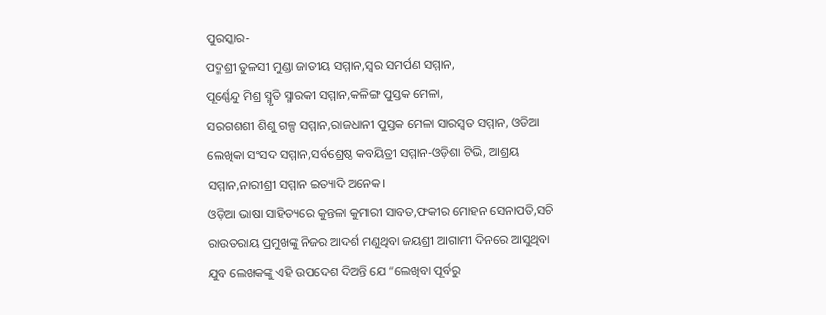ପୁରସ୍କାର-
ପଦ୍ମଶ୍ରୀ ତୁଳସୀ ମୁଣ୍ଡା ଜାତୀୟ ସମ୍ମାନ,ସ୍ୱର ସମର୍ପଣ ସମ୍ମାନ,
ପୂର୍ଣ୍ଣେନ୍ଦୁ ମିଶ୍ର ସ୍ମୃତି ସ୍ମାରକୀ ସମ୍ମାନ,କଳିଙ୍ଗ ପୁସ୍ତକ ମେଳା,
ସରଗଶଶୀ ଶିଶୁ ଗଳ୍ପ ସମ୍ମାନ,ରାଜଧାନୀ ପୁସ୍ତକ ମେଳା ସାରସ୍ୱତ ସମ୍ମାନ, ଓଡିଆ ଲେଖିକା ସଂସଦ ସମ୍ମାନ,ସର୍ବଶ୍ରେଷ୍ଠ କବୟିତ୍ରୀ ସମ୍ମାନ-ଓଡ଼ିଶା ଟିଭି, ଆଶ୍ରୟ ସମ୍ମାନ,ନାରୀଶ୍ରୀ ସମ୍ମାନ ଇତ୍ୟାଦି ଅନେକ।
ଓଡ଼ିଆ ଭାଷା ସାହିତ୍ୟରେ କୁନ୍ତଳା କୁମାରୀ ସାବତ,ଫକୀର ମୋହନ ସେନାପତି,ସଚି ରାଉତରାୟ ପ୍ରମୁଖଙ୍କୁ ନିଜର ଆଦର୍ଶ ମଣୁଥିବା ଜୟଶ୍ରୀ ଆଗାମୀ ଦିନରେ ଆସୁଥିବା ଯୁବ ଲେଖକଙ୍କୁ ଏହି ଉପଦେଶ ଦିଅନ୍ତି ଯେ “ଲେଖିବା ପୂର୍ବରୁ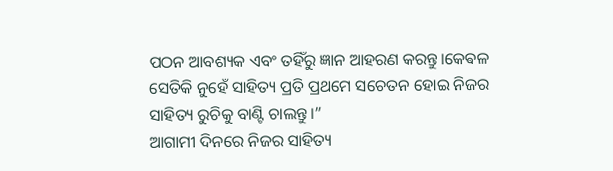ପଠନ ଆବଶ୍ୟକ ଏବଂ ତହିଁରୁ ଜ୍ଞାନ ଆହରଣ କରନ୍ତୁ।କେଵଳ ସେତିକି ନୁହେଁ ସାହିତ୍ୟ ପ୍ରତି ପ୍ରଥମେ ସଚେତନ ହୋଇ ନିଜର ସାହିତ୍ୟ ରୁଚିକୁ ବାଣ୍ଟି ଚାଲନ୍ତୁ।”
ଆଗାମୀ ଦିନରେ ନିଜର ସାହିତ୍ୟ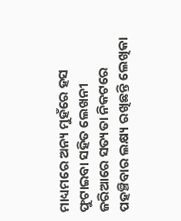ମାଧ୍ୟମରେ ଅନ୍ୟ ମୁହଁରେ ହସ ଫୁଟାଇବା ସହିତ ଲେଖନୀ ଜରିଆରେ ସତ୍ୟତା ନିକଟରେ ପହଞ୍ଚିବାର ଲକ୍ଷ୍ୟ ରଖିଛନ୍ତି ଲେଖିକା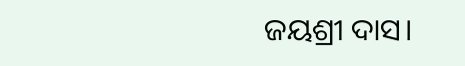ଜୟଶ୍ରୀ ଦାସ।